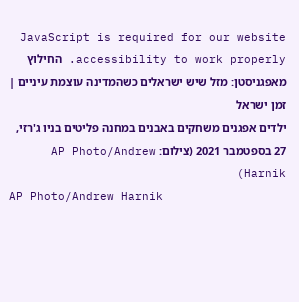JavaScript is required for our website accessibility to work properly. החילוץ מאפגניסטן: מזל שיש ישראלים כשהמדינה עוצמת עיניים | זמן ישראל
ילדים אפגנים משחקים באבנים במחנה פליטים בניו ג'רזי, 27 בספטמבר 2021 (צילום: AP Photo/Andrew Harnik)
AP Photo/Andrew Harnik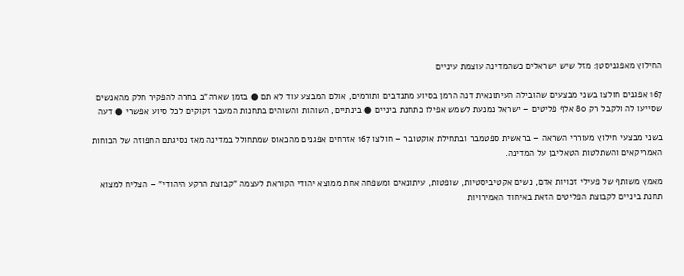החילוץ מאפגניסטן: מזל שיש ישראלים כשהמדינה עוצמת עיניים

167 אפגנים חולצו בשני מבצעים שהובילה העיתונאית דנה הרמן בסיוע מתנדבים ותורמים, אולם המבצע עוד לא תם ● בזמן שארה"ב בחרה להפקיר חלק מהאנשים שסייעו לה ולקבל רק 80 אלף פליטים – ישראל נמנעת לשמש אפילו כתחנת ביניים ● בינתיים, השוהות והשוהים בתחנות המעבר זקוקים לכל סיוע אפשרי ● דעה

בשני מבצעי חילוץ מעוררי השראה – בראשית ספטמבר ובתחילת אוקטובר – חולצו 167 אזרחים אפגנים מהכאוס שמתחולל במדינה מאז נסיגתם החפוזה של הכוחות האמריקאים והשתלטות הטאליבן על המדינה.

מאמץ משותף של פעילי זכויות אדם, נשים אקטיביסטיות, שופטות, עיתונאים ומשפחה אחת ממוצא יהודי הקוראת לעצמה "קבוצת הרקע היהודי" – הצליח למצוא תחנת ביניים לקבוצת הפליטים הזאת באיחוד האמירויות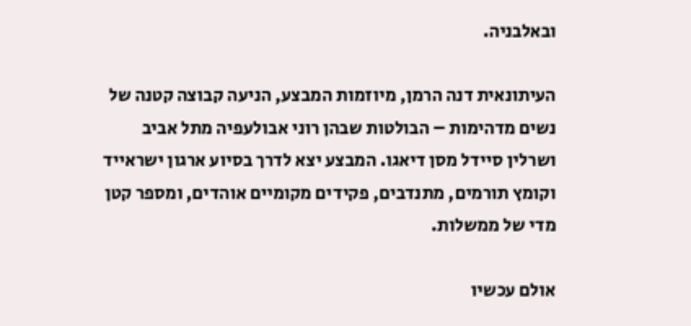ובאלבניה.

העיתונאית דנה הרמן, מיוזמות המבצע, הניעה קבוצה קטנה של נשים מדהימות – הבולטות שבהן רוני אבולעפיה מתל אביב ושרלין סיידל מסן דיאגו. המבצע יצא לדרך בסיוע ארגון ישראייד וקומץ תורמים, מתנדבים, פקידים מקומיים אוהדים, ומספר קטן מדי של ממשלות.

אולם עכשיו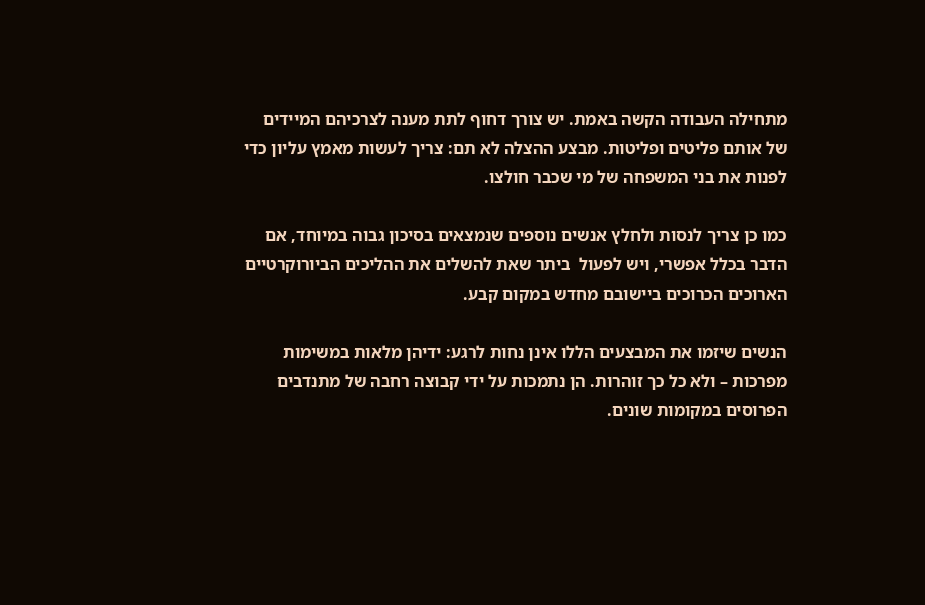מתחילה העבודה הקשה באמת. יש צורך דחוף לתת מענה לצרכיהם המיידים של אותם פליטים ופליטות. מבצע ההצלה לא תם: צריך לעשות מאמץ עליון כדי לפנות את בני המשפחה של מי שכבר חולצו.

כמו כן צריך לנסות ולחלץ אנשים נוספים שנמצאים בסיכון גבוה במיוחד, אם הדבר בכלל אפשרי, ויש לפעול  ביתר שאת להשלים את ההליכים הביורוקרטיים הארוכים הכרוכים ביישובם מחדש במקום קבע.

הנשים שיזמו את המבצעים הללו אינן נחות לרגע: ידיהן מלאות במשימות מפרכות – ולא כל כך זוהרות. הן נתמכות על ידי קבוצה רחבה של מתנדבים הפרוסים במקומות שונים.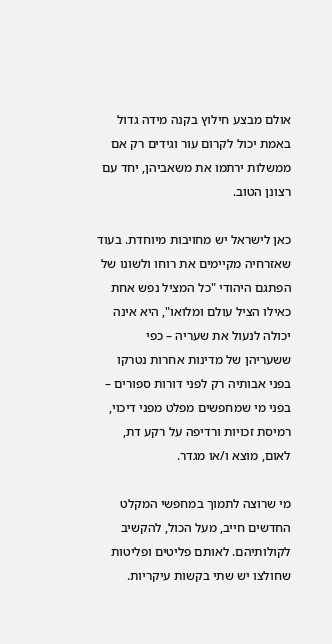אולם מבצע חילוץ בקנה מידה גדול באמת יכול לקרום עור וגידים רק אם ממשלות ירתמו את משאביהן, יחד עם רצונן הטוב.

כאן לישראל יש מחויבות מיוחדת. בעוד שאזרחיה מקיימים את רוחו ולשונו של הפתגם היהודי "כל המציל נפש אחת כאילו הציל עולם ומלואו", היא אינה יכולה לנעול את שעריה – כפי ששעריהן של מדינות אחרות נטרקו בפני אבותיה רק לפני דורות ספורים – בפני מי שמחפשים מפלט מפני דיכוי, רמיסת זכויות ורדיפה על רקע דת, לאום, מוצא ו/או מגדר.

מי שרוצה לתמוך במחפשי המקלט החדשים חייב, מעל הכול, להקשיב לקולותיהם. לאותם פליטים ופליטות שחולצו יש שתי בקשות עיקריות.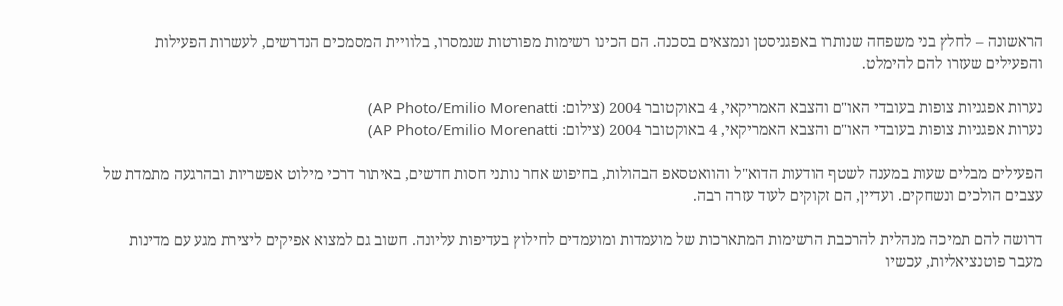הראשונה – לחלץ בני משפחה שנותרו באפגניסטן ונמצאים בסכנה. הם הכינו רשימות מפורטות שנמסרו, בלוויית המסמכים הנדרשים, לעשרות הפעילות והפעילים שעזרו להם להימלט.

נערות אפגניות צופות בעובדי האו"ם והצבא האמריקאי, 4 באוקטובר 2004 (צילום: AP Photo/Emilio Morenatti)
נערות אפגניות צופות בעובדי האו"ם והצבא האמריקאי, 4 באוקטובר 2004 (צילום: AP Photo/Emilio Morenatti)

הפעילים מבלים שעות במענה לשטף הודעות הדוא"ל והוואטסאפ הבהולות, בחיפוש אחר נותני חסות חדשים, באיתור דרכי מילוט אפשריות ובהרגעה מתמדת של עצבים הולכים ונשחקים. ועדיין, הם זקוקים לעוד עזרה רבה.

דרושה להם תמיכה מנהלית להרכבת הרשימות המתארכות של מועמדות ומועמדים לחילוץ בעדיפות עליונה. חשוב גם למצוא אפיקים ליצירת מגע עם מדינות מעבר פוטנציאליות, עכשיו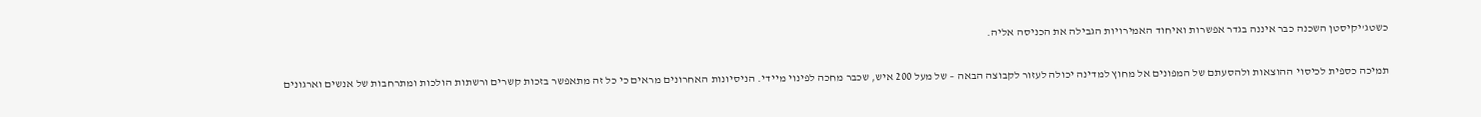כשטג'יקיסטן השכנה כבר איננה בגדר אפשרות ואיחוד האמירויות הגבילה את הכניסה אליה.

תמיכה כספית לכיסוי ההוצאות ולהסעתם של המפונים אל מחוץ למדינה יכולה לעזור לקבוצה הבאה – של מעל 200 איש, שכבר מחכה לפינוי מיידי. הניסיונות האחרונים מראים כי כל זה מתאפשר בזכות קשרים ורשתות הולכות ומתרחבות של אנשים וארגונים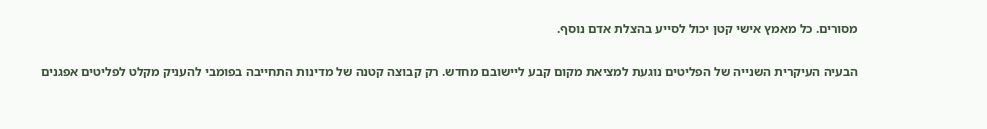מסורים. כל מאמץ אישי קטן יכול לסייע בהצלת אדם נוסף.

הבעיה העיקרית השנייה של הפליטים נוגעת למציאת מקום קבע ליישובם מחדש. רק קבוצה קטנה של מדינות התחייבה בפומבי להעניק מקלט לפליטים אפגנים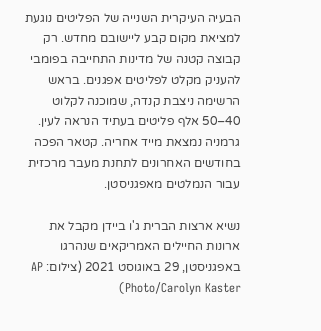הבעיה העיקרית השנייה של הפליטים נוגעת למציאת מקום קבע ליישובם מחדש. רק קבוצה קטנה של מדינות התחייבה בפומבי להעניק מקלט לפליטים אפגנים. בראש הרשימה ניצבת קנדה, שמוכנה לקלוט 40–50 אלף פליטים בעתיד הנראה לעין. גרמניה נמצאת מייד אחריה. קטאר הפכה בחודשים האחרונים לתחנת מעבר מרכזית עבור הנמלטים מאפגניסטן.

נשיא ארצות הברית ג'ו ביידן מקבל את ארונות החיילים האמריקאים שנהרגו באפגניסטן, 29 באוגוסט 2021 (צילום: AP Photo/Carolyn Kaster)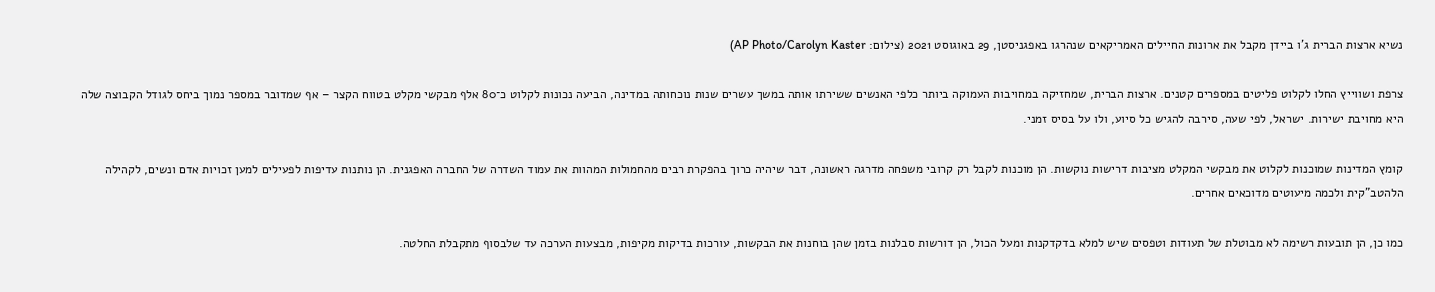נשיא ארצות הברית ג'ו ביידן מקבל את ארונות החיילים האמריקאים שנהרגו באפגניסטן, 29 באוגוסט 2021 (צילום: AP Photo/Carolyn Kaster)

צרפת ושווייץ החלו לקלוט פליטים במספרים קטנים. ארצות הברית, שמחזיקה במחויבות העמוקה ביותר כלפי האנשים ששירתו אותה במשך עשרים שנות נוכחותה במדינה, הביעה נכונות לקלוט כ־80 אלף מבקשי מקלט בטווח הקצר – אף שמדובר במספר נמוך ביחס לגודל הקבוצה שלה היא מחויבת ישירות. ישראל, לפי שעה, סירבה להגיש כל סיוע, ולו על בסיס זמני.

קומץ המדינות שמוכנות לקלוט את מבקשי המקלט מציבות דרישות נוקשות. הן מוכנות לקבל רק קרובי משפחה מדרגה ראשונה, דבר שיהיה כרוך בהפקרת רבים מהחמולות המהוות את עמוד השדרה של החברה האפגנית. הן נותנות עדיפות לפעילים למען זכויות אדם ונשים, לקהילה הלהטב"קית ולכמה מיעוטים מדוכאים אחרים.

כמו כן, הן תובעות רשימה לא מבוטלת של תעודות וטפסים שיש למלא בדקדקנות ומעל הכול, הן דורשות סבלנות בזמן שהן בוחנות את הבקשות, עורכות בדיקות מקיפות, מבצעות הערכה עד שלבסוף מתקבלת החלטה.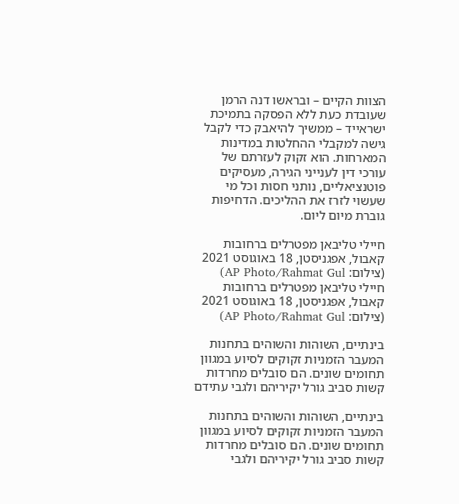הצוות הקיים – ובראשו דנה הרמן שעובדת כעת ללא הפסקה בתמיכת ישראייד – ממשיך להיאבק כדי לקבל גישה למקבלי ההחלטות במדינות המארחות. הוא זקוק לעזרתם של עורכי דין לענייני הגירה, מעסיקים פוטנציאליים, נותני חסות וכל מי שעשוי לזרז את ההליכים. הדחיפות גוברת מיום ליום.

חיילי טליבאן מפטרלים ברחובות קאבול, אפגניסטן, 18 באוגוסט 2021 (צילום: AP Photo/Rahmat Gul)
חיילי טליבאן מפטרלים ברחובות קאבול, אפגניסטן, 18 באוגוסט 2021 (צילום: AP Photo/Rahmat Gul)

בינתיים, השוהות והשוהים בתחנות המעבר הזמניות זקוקים לסיוע במגוון תחומים שונים. הם סובלים מחרדות קשות סביב גורל יקיריהם ולגבי עתידם

בינתיים, השוהות והשוהים בתחנות המעבר הזמניות זקוקים לסיוע במגוון תחומים שונים. הם סובלים מחרדות קשות סביב גורל יקיריהם ולגבי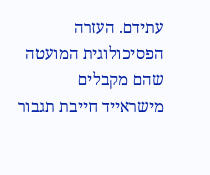עתידם. העזרה הפסיכולוגית המועטה שהם מקבלים מישראייד חייבת תגבור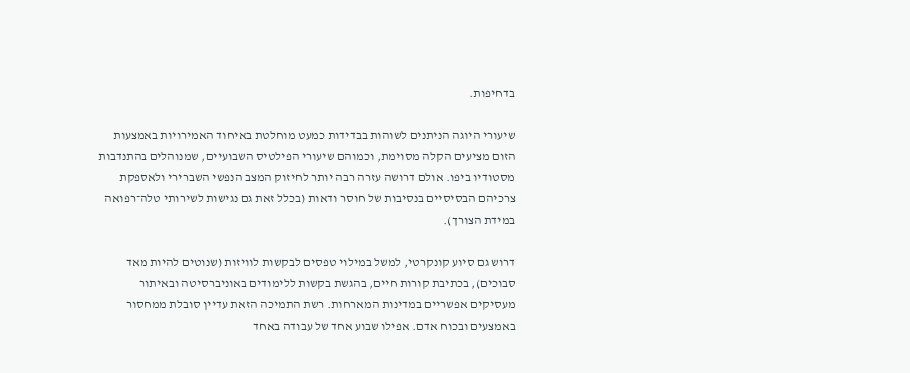בדחיפות.

שיעורי היוגה הניתנים לשוהות בבדידות כמעט מוחלטת באיחוד האמירויות באמצעות הזום מציעים הקלה מסוימת, וכמוהם שיעורי הפילטיס השבועיים, שמנוהלים בהתנדבות מסטודיו ביפו. אולם דרושה עזרה רבה יותר לחיזוק המצב הנפשי השברירי ולאספקת צרכיהם הבסיסיים בנסיבות של חוסר ודאות (בכלל זאת גם נגישות לשירותי טלה־רפואה במידת הצורך).

דרוש גם סיוע קונקרטי, למשל במילוי טפסים לבקשות לוויזות (שנוטים להיות מאד סבוכים), בכתיבת קורות חיים, בהגשת בקשות ללימודים באוניברסיטה ובאיתור מעסיקים אפשריים במדינות המארחות. רשת התמיכה הזאת עדיין סובלת ממחסור באמצעים ובכוח אדם. אפילו שבוע אחד של עבודה באחד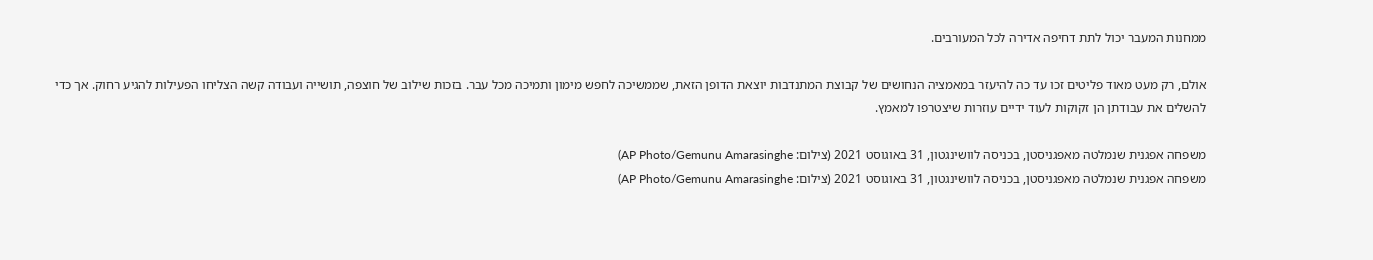ממחנות המעבר יכול לתת דחיפה אדירה לכל המעורבים.

אולם, רק מעט מאוד פליטים זכו עד כה להיעזר במאמציה הנחושים של קבוצת המתנדבות יוצאת הדופן הזאת, שממשיכה לחפש מימון ותמיכה מכל עבר. בזכות שילוב של חוצפה, תושייה ועבודה קשה הצליחו הפעילות להגיע רחוק. אך כדי להשלים את עבודתן הן זקוקות לעוד ידיים עוזרות שיצטרפו למאמץ.

משפחה אפגנית שנמלטה מאפגניסטן, בכניסה לוושינגטון, 31 באוגוסט 2021 (צילום: AP Photo/Gemunu Amarasinghe)
משפחה אפגנית שנמלטה מאפגניסטן, בכניסה לוושינגטון, 31 באוגוסט 2021 (צילום: AP Photo/Gemunu Amarasinghe)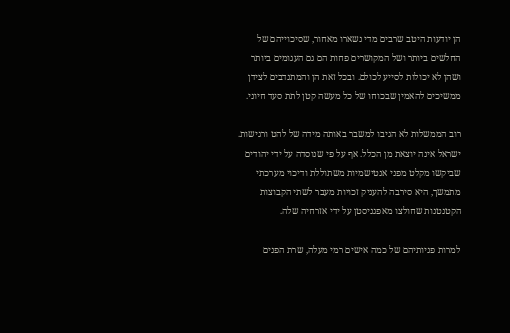הן יודעות היטב שרבים מדי נשארו מאחור, שסיכוייהם של החלשים ביותר ושל המקושרים פחות הם גם העגומים ביותר ושהן לא יכולות לסייע לכולם. ובכל זאת הן והמתנדבים לצידן ממשיכים להאמין שבכוחו של כל מעשה קטן לתת סעד חיוני.

רוב הממשלות לא הגיבו למשבר באותה מידה של להט ורגישות. ישראל אינה יוצאת מן הכלל. אף על פי שנוסדה על ידי יהודים שביקשו מקלט מפני אנטישמיות משתוללת ודיכוי מערכתי מתמשך, היא סירבה להעניק זכויות מעבר לשתי הקבוצות הקטנטנות שחולצו מאפגניסטן על ידי אזרחיה שלה.

למרות פניותיהם של כמה אישים רמי מעלה, שרת הפנים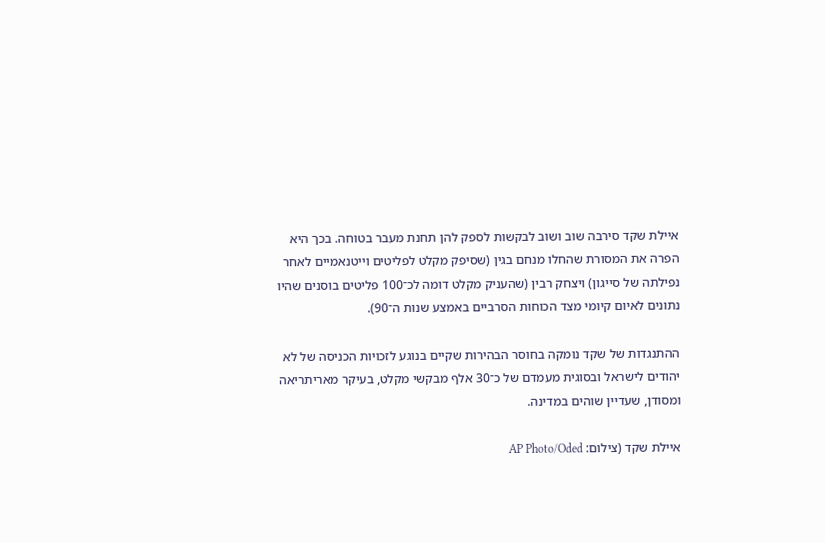איילת שקד סירבה שוב ושוב לבקשות לספק להן תחנת מעבר בטוחה. בכך היא הפרה את המסורת שהחלו מנחם בגין (שסיפק מקלט לפליטים וייטנאמיים לאחר נפילתה של סייגון) ויצחק רבין (שהעניק מקלט דומה לכ־100 פליטים בוסנים שהיו נתונים לאיום קיומי מצד הכוחות הסרביים באמצע שנות ה־90).

ההתנגדות של שקד נומקה בחוסר הבהירות שקיים בנוגע לזכויות הכניסה של לא יהודים לישראל ובסוגית מעמדם של כ־30 אלף מבקשי מקלט, בעיקר מאריתריאה ומסודן, שעדיין שוהים במדינה.

איילת שקד (צילום: AP Photo/Oded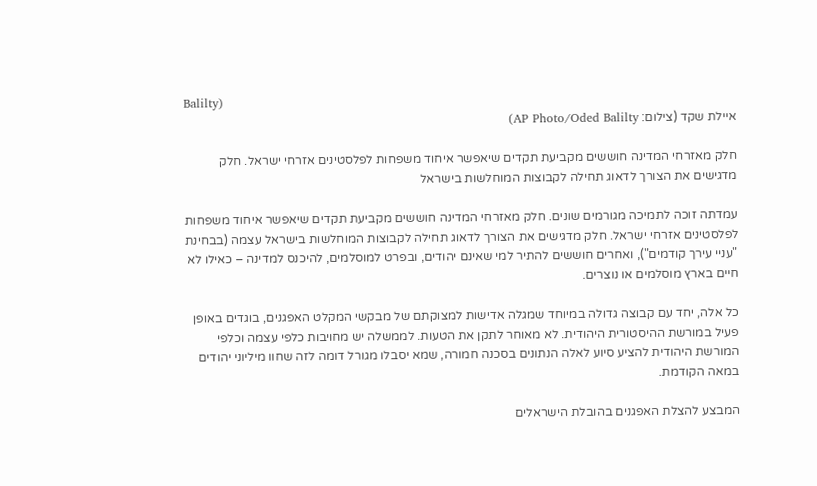Balilty)
איילת שקד (צילום: AP Photo/Oded Balilty)

חלק מאזרחי המדינה חוששים מקביעת תקדים שיאפשר איחוד משפחות לפלסטינים אזרחי ישראל. חלק מדגישים את הצורך לדאוג תחילה לקבוצות המוחלשות בישראל

עמדתה זוכה לתמיכה מגורמים שונים. חלק מאזרחי המדינה חוששים מקביעת תקדים שיאפשר איחוד משפחות לפלסטינים אזרחי ישראל. חלק מדגישים את הצורך לדאוג תחילה לקבוצות המוחלשות בישראל עצמה (בבחינת "עניי עירך קודמים"), ואחרים חוששים להתיר למי שאינם יהודים, ובפרט למוסלמים, להיכנס למדינה – כאילו לא חיים בארץ מוסלמים או נוצרים.

כל אלה, יחד עם קבוצה גדולה במיוחד שמגלה אדישות למצוקתם של מבקשי המקלט האפגנים, בוגדים באופן פעיל במורשת ההיסטורית היהודית. לא מאוחר לתקן את הטעות. לממשלה יש מחויבות כלפי עצמה וכלפי המורשת היהודית להציע סיוע לאלה הנתונים בסכנה חמורה, שמא יסבלו מגורל דומה לזה שחוו מיליוני יהודים במאה הקודמת.

המבצע להצלת האפגנים בהובלת הישראלים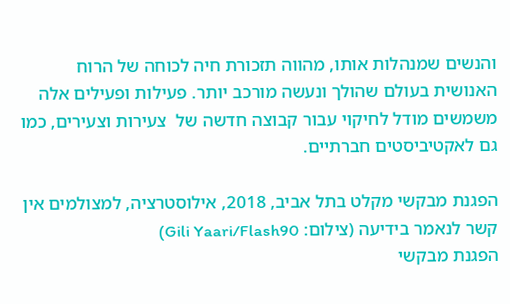והנשים שמנהלות אותו, מהווה תזכורת חיה לכוחה של הרוח האנושית בעולם שהולך ונעשה מורכב יותר. פעילות ופעילים אלה משמשים מודל לחיקוי עבור קבוצה חדשה של  צעירות וצעירים, כמו גם לאקטיביסטים חברתיים.

הפגנת מבקשי מקלט בתל אביב, 2018, אילוסטרציה, למצולמים אין קשר לנאמר בידיעה (צילום: Gili Yaari/Flash90)
הפגנת מבקשי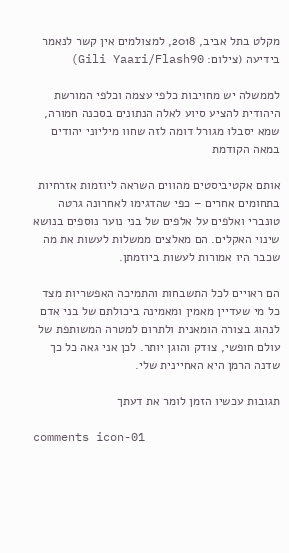מקלט בתל אביב, 2018, למצולמים אין קשר לנאמר בידיעה (צילום: Gili Yaari/Flash90)

לממשלה יש מחויבות כלפי עצמה וכלפי המורשת היהודית להציע סיוע לאלה הנתונים בסכנה חמורה, שמא יסבלו מגורל דומה לזה שחוו מיליוני יהודים במאה הקודמת

אותם אקטיביסטים מהווים השראה ליוזמות אזרחיות בתחומים אחרים – כפי שהדגימו לאחרונה גרטה טונברי ואלפים על אלפים של בני נוער נוספים בנושא שינוי האקלים. הם מאלצים ממשלות לעשות את מה שכבר היו אמורות לעשות ביוזמתן.

הם ראויים לכל התשבחות והתמיכה האפשריות מצד כל מי שעדיין מאמין ומאמינה ביכולתם של בני אדם לנהוג בצורה הומאנית ולתרום למטרה המשותפת של עולם חופשי, צודק והוגן יותר. לכן אני גאה כל כך שדנה הרמן היא האחיינית שלי.

תגובות עכשיו הזמן לומר את דעתך

comments icon-01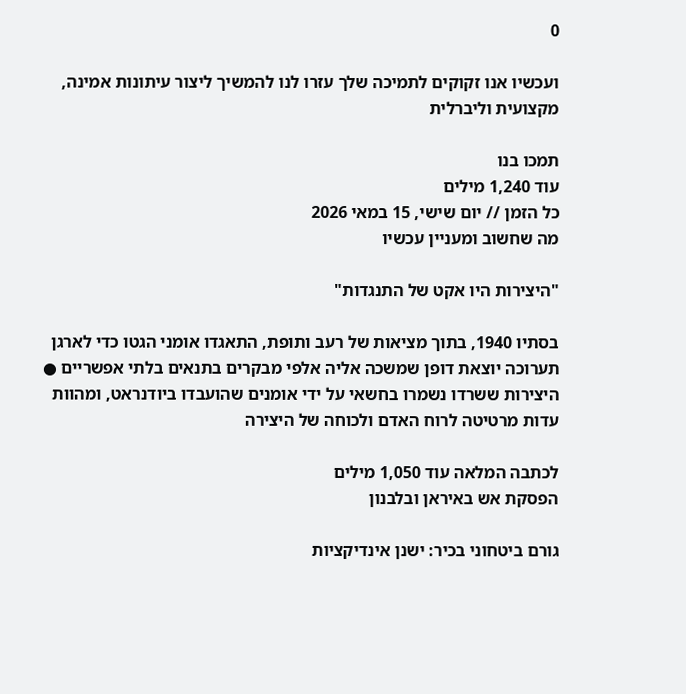0

ועכשיו אנו זקוקים לתמיכה שלך עזרו לנו להמשיך ליצור עיתונות אמינה, מקצועית וליברלית

תמכו בנו
עוד 1,240 מילים
כל הזמן // יום שישי, 15 במאי 2026
מה שחשוב ומעניין עכשיו

"היצירות היו אקט של התנגדות"

בסתיו 1940, בתוך מציאות של רעב ותופת, התאגדו אומני הגטו כדי לארגן תערוכה יוצאת דופן שמשכה אליה אלפי מבקרים בתנאים בלתי אפשריים ● היצירות ששרדו נשמרו בחשאי על ידי אומנים שהועבדו ביודנראט, ומהוות עדות מרטיטה לרוח האדם ולכוחה של היצירה

לכתבה המלאה עוד 1,050 מילים
הפסקת אש באיראן ובלבנון

גורם ביטחוני בכיר: ישנן אינדיקציות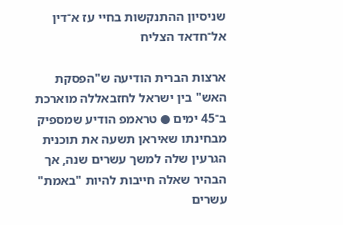שניסיון ההתנקשות בחיי עז א־דין אל־חדאד הצליח

ארצות הברית הודיעה ש"הפסקת האש" בין ישראל לחזבאללה מוארכת ב־45 ימים ● טראמפ הודיע שמספיק מבחינתו שאיראן תשעה את תוכנית הגרעין שלה למשך עשרים שנה, אך הבהיר שאלה חייבות להיות "באמת" עשרים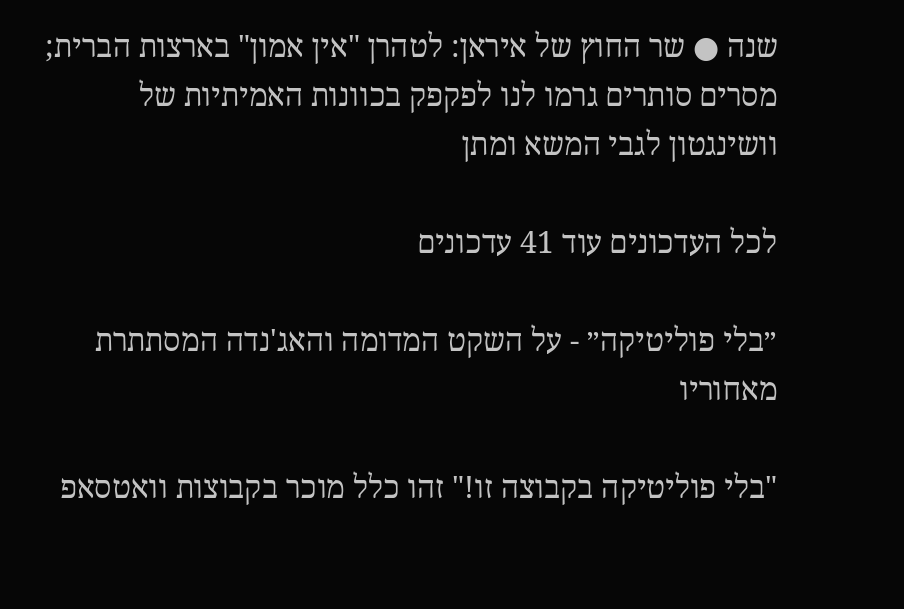שנה ● שר החוץ של איראן: לטהרן "אין אמון" בארצות הברית; מסרים סותרים גרמו לנו לפקפק בכוונות האמיתיות של וושינגטון לגבי המשא ומתן

לכל העדכונים עוד 41 עדכונים

״בלי פוליטיקה״ - על השקט המדומה והאג'נדה המסתתרת מאחוריו

"בלי פוליטיקה בקבוצה זו!" זהו כלל מוכר בקבוצות וואטסאפ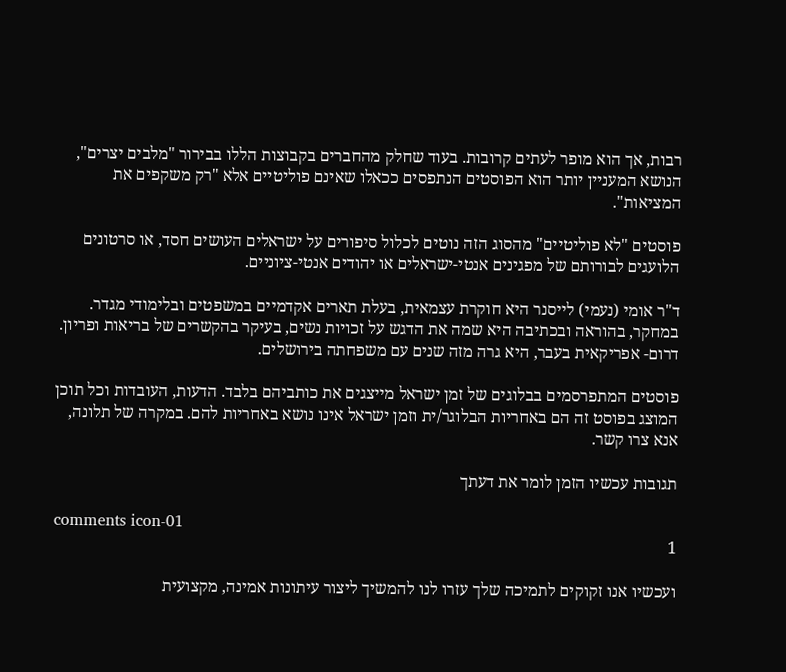רבות, אך הוא מופר לעתים קרובות. בעוד שחלק מהחברים בקבוצות הללו בבירור "מלבים יצרים", הנושא המעניין יותר הוא הפוסטים הנתפסים ככאלו שאינם פוליטיים אלא "רק משקפים את המציאות".

פוסטים "לא פוליטיים" מהסוג הזה נוטים לכלול סיפורים על ישראלים העושים חסד, או סרטונים הלועגים לבורותם של מפגינים אנטי-ישראלים או יהודים אנטי-ציוניים.

ד"ר אומי (נעמי) לייסנר היא חוקרת עצמאית, בעלת תארים אקדמיים במשפטים ובלימודי מגדר. במחקר, בהוראה ובכתיבה היא שמה את הדגש על זכויות נשים, בעיקר בהקשרים של בריאות ופריון. דרום- אפריקאית בעבר, היא גרה מזה שנים עם משפחתה בירושלים.

פוסטים המתפרסמים בבלוגים של זמן ישראל מייצגים את כותביהם בלבד. הדעות, העובדות וכל תוכן המוצג בפוסט זה הם באחריות הבלוגר/ית וזמן ישראל אינו נושא באחריות להם. במקרה של תלונה, אנא צרו קשר.

תגובות עכשיו הזמן לומר את דעתך

comments icon-01
1

ועכשיו אנו זקוקים לתמיכה שלך עזרו לנו להמשיך ליצור עיתונות אמינה, מקצועית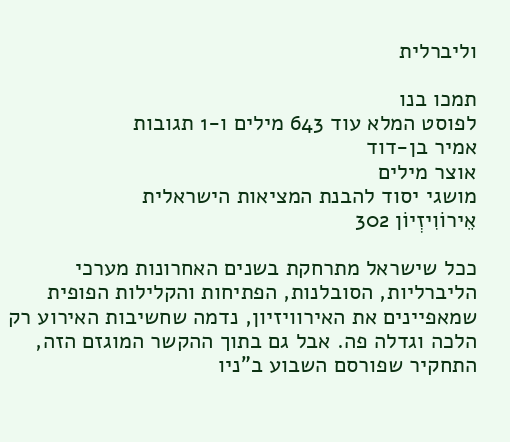וליברלית

תמכו בנו
לפוסט המלא עוד 643 מילים ו-1 תגובות
אמיר בן-דוד
אוצר מילים
מושגי יסוד להבנת המציאות הישראלית
אֵירוֹוִיזְיוֹן 302

ככל שישראל מתרחקת בשנים האחרונות מערכי הליברליות, הסובלנות, הפתיחות והקלילות הפופית שמאפיינים את האירוויזיון, נדמה שחשיבות האירוע רק הלכה וגדלה פה. אבל גם בתוך ההקשר המוגזם הזה, התחקיר שפורסם השבוע ב"ניו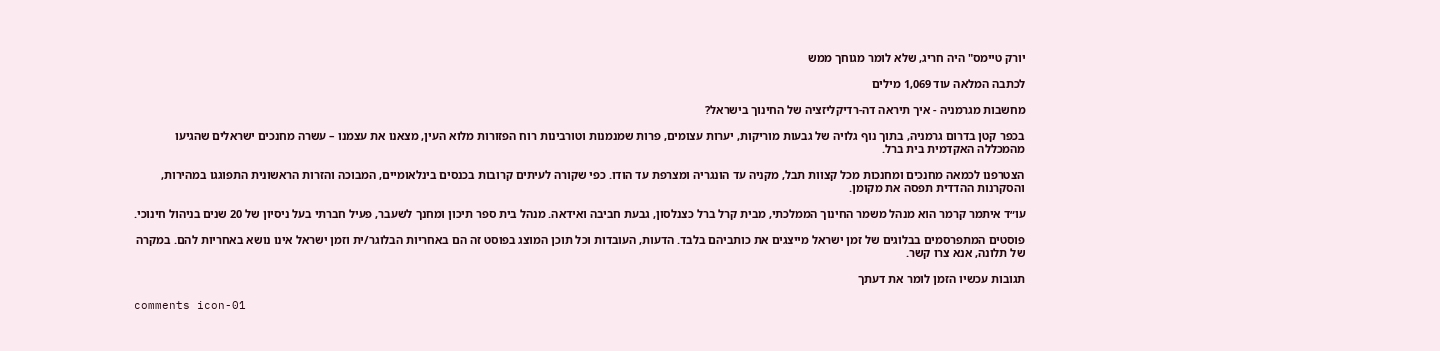יורק טיימס" היה חריג, שלא לומר מגוחך ממש

לכתבה המלאה עוד 1,069 מילים

מחשבות מגרמניה - איך תיראה דה-רדיקליזציה של החינוך בישראל?

בכפר קטן בדרום גרמניה, בתוך נוף גלויה של גבעות מוריקות, יערות עצומים, פרות שמנמנות וטורבינות רוח הפזורות מלוא העין, מצאנו את עצמנו – עשרה מחנכים ישראלים שהגיעו מהמכללה האקדמית בית ברל.

הצטרפנו לכמאה מחנכים ומחנכות מכל קצוות תבל, מקניה עד הונגריה ומצרפת עד הודו. כפי שקורה לעיתים קרובות בכנסים בינלאומיים, המבוכה והזרות הראשונית התפוגגו במהירות, והסקרנות ההדדית תפסה את מקומן.

עו״ד איתמר קרמר הוא מנהל משמר החינוך הממלכתי, מבית קרל ברל כצנלסון, גבעת חביבה ואידאה. מנהל בית ספר תיכון ומחנך לשעבר, פעיל חברתי בעל ניסיון של 20 שנים בניהול חינוכי.

פוסטים המתפרסמים בבלוגים של זמן ישראל מייצגים את כותביהם בלבד. הדעות, העובדות וכל תוכן המוצג בפוסט זה הם באחריות הבלוגר/ית וזמן ישראל אינו נושא באחריות להם. במקרה של תלונה, אנא צרו קשר.

תגובות עכשיו הזמן לומר את דעתך

comments icon-01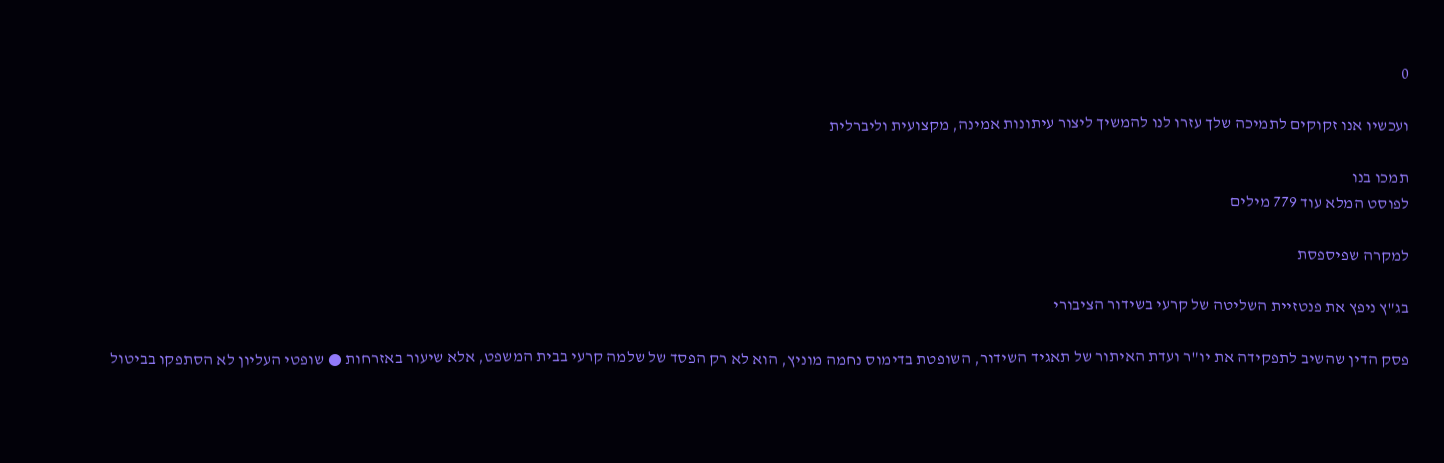0

ועכשיו אנו זקוקים לתמיכה שלך עזרו לנו להמשיך ליצור עיתונות אמינה, מקצועית וליברלית

תמכו בנו
לפוסט המלא עוד 779 מילים

למקרה שפיספסת

בג"ץ ניפץ את פנטזיית השליטה של קרעי בשידור הציבורי

פסק הדין שהשיב לתפקידה את יו"ר ועדת האיתור של תאגיד השידור, השופטת בדימוס נחמה מוניץ, הוא לא רק הפסד של שלמה קרעי בבית המשפט, אלא שיעור באזרחות ● שופטי העליון לא הסתפקו בביטול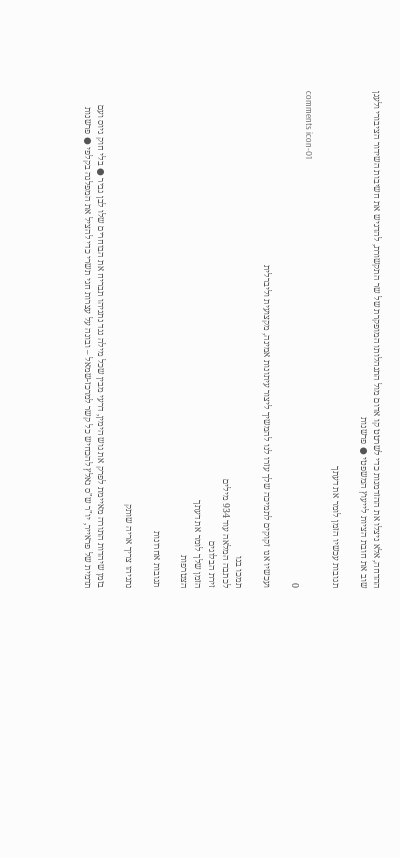ההדחה, אלא ניצלו את ההזדמנות כדי לשרטט קו אדום מול התנהלותו המופקרת של שר התקשורת, להדגיש את חשיבות השידור הציבורי ולעגן שוב את חובת הציות לייעוץ המשפטי ● פרשנות

תגובות עכשיו הזמן לומר את דעתך

comments icon-01
0

ועכשיו אנו זקוקים לתמיכה שלך עזרו לנו להמשיך ליצור עיתונות אמינה, מקצועית וליברלית

תמכו בנו
לכתבה המלאה עוד 934 מילים
זירת הבלוגים
הזמן שלך לומר את דעתך
הצטרפות

תגובות אחרונות

נתניהו צריך אריה שותק

בזמן שיהדות התורה מאיימת לפרק את גוש הימין, דרעי מבין שכל מילה נגד נתניהו תבריח את הבוחרים שלו לבן גביר ● בלי חוק גיוס ועם תדמית של פראייר, יו"ר ש"ס נאלץ להכחיש כל קשר למרכז-שמאל – ובונה על עצרות חגי תשרי כדי להציל את המפלגה בקלפי ● פרשנות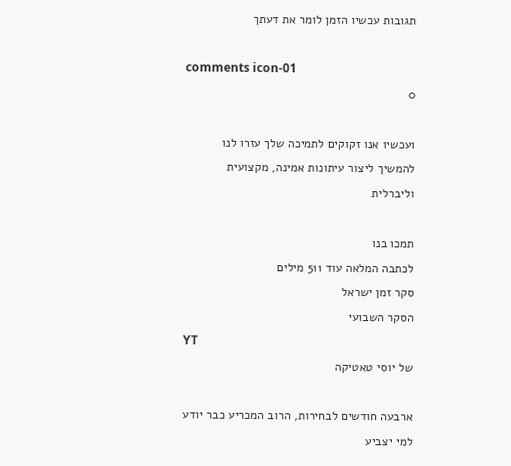תגובות עכשיו הזמן לומר את דעתך

comments icon-01
0

ועכשיו אנו זקוקים לתמיכה שלך עזרו לנו להמשיך ליצור עיתונות אמינה, מקצועית וליברלית

תמכו בנו
לכתבה המלאה עוד 511 מילים
סקר זמן ישראל
הסקר השבועי
YT
של יוסי טאטיקה

ארבעה חודשים לבחירות, הרוב המכריע כבר יודע למי יצביע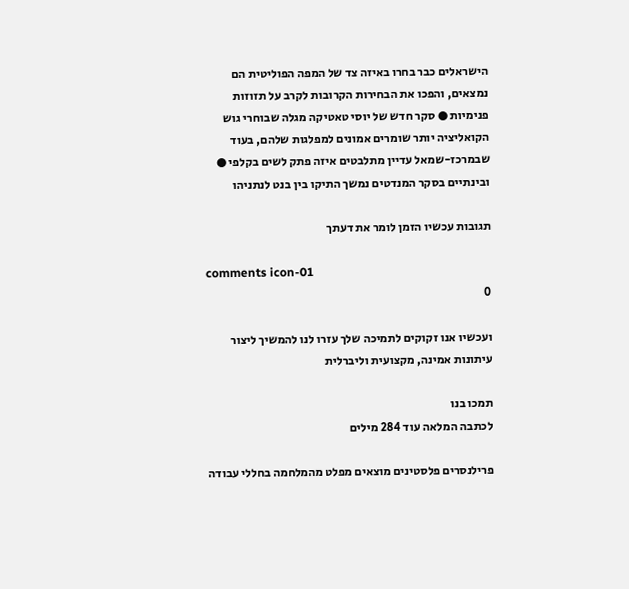הישראלים כבר בחרו באיזה צד של המפה הפוליטית הם נמצאים, והפכו את הבחירות הקרובות לקרב על תזוזות פנימיות ● סקר חדש של יוסי טאטיקה מגלה שבוחרי גוש הקואליציה יותר שומרים אמונים למפלגות שלהם, בעוד שבמרכז-שמאל עדיין מתלבטים איזה פתק לשים בקלפי ● ובינתיים בסקר המנדטים נמשך התיקו בין בנט לנתניהו

תגובות עכשיו הזמן לומר את דעתך

comments icon-01
0

ועכשיו אנו זקוקים לתמיכה שלך עזרו לנו להמשיך ליצור עיתונות אמינה, מקצועית וליברלית

תמכו בנו
לכתבה המלאה עוד 284 מילים

פרילנסרים פלסטינים מוצאים מפלט מהמלחמה בחללי עבודה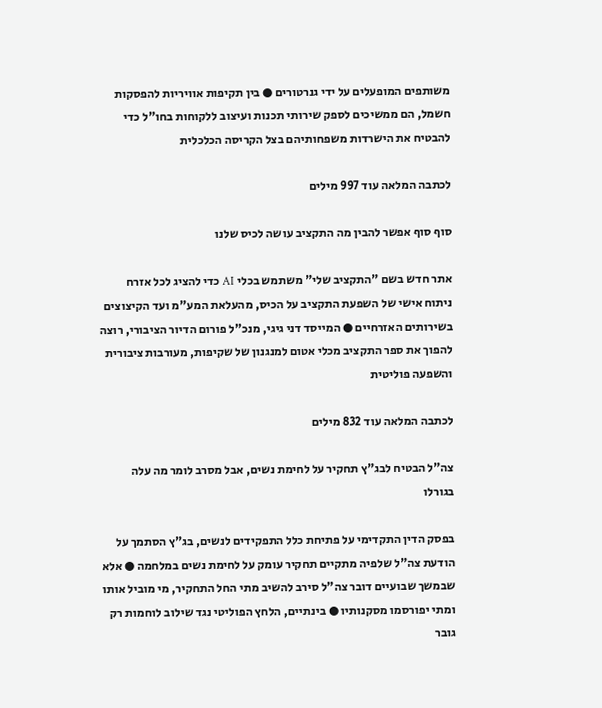משותפים המופעלים על ידי גנרטורים ● בין תקיפות אוויריות להפסקות חשמל, הם ממשיכים לספק שירותי תכנות ועיצוב ללקוחות בחו"ל כדי להבטיח את הישרדות משפחותיהם בצל הקריסה הכלכלית

לכתבה המלאה עוד 997 מילים

סוף סוף אפשר להבין מה התקציב עושה לכיס שלנו

אתר חדש בשם "התקציב שלי" משתמש בכלי AI כדי להציג לכל אזרח ניתוח אישי של השפעת התקציב על הכיס, מהעלאת המע"מ ועד הקיצוצים בשירותים האזרחיים ● המייסד דני גיגי, מנכ"ל פורום הדיור הציבורי, רוצה להפוך את ספר התקציב מכלי אטום למנגנון של שקיפות, מעורבות ציבורית והשפעה פוליטית

לכתבה המלאה עוד 832 מילים

צה"ל הבטיח לבג"ץ תחקיר על לחימת נשים, אבל מסרב לומר מה עלה בגורלו

בפסק הדין התקדימי על פתיחת כלל התפקידים לנשים, בג"ץ הסתמך על הודעת צה"ל שלפיה מתקיים תחקיר עומק על לחימת נשים במלחמה ● אלא שבמשך שבועיים דובר צה"ל סירב להשיב מתי החל התחקיר, מי מוביל אותו ומתי יפורסמו מסקנותיו ● בינתיים, הלחץ הפוליטי נגד שילוב לוחמות רק גובר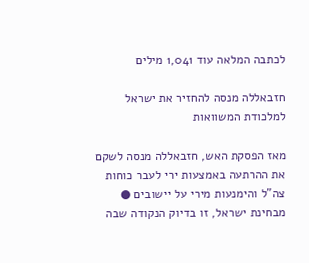לכתבה המלאה עוד 1,041 מילים

חזבאללה מנסה להחזיר את ישראל למלכודת המשוואות

מאז הפסקת האש, חזבאללה מנסה לשקם את ההרתעה באמצעות ירי לעבר כוחות צה"ל והימנעות מירי על יישובים ● מבחינת ישראל, זו בדיוק הנקודה שבה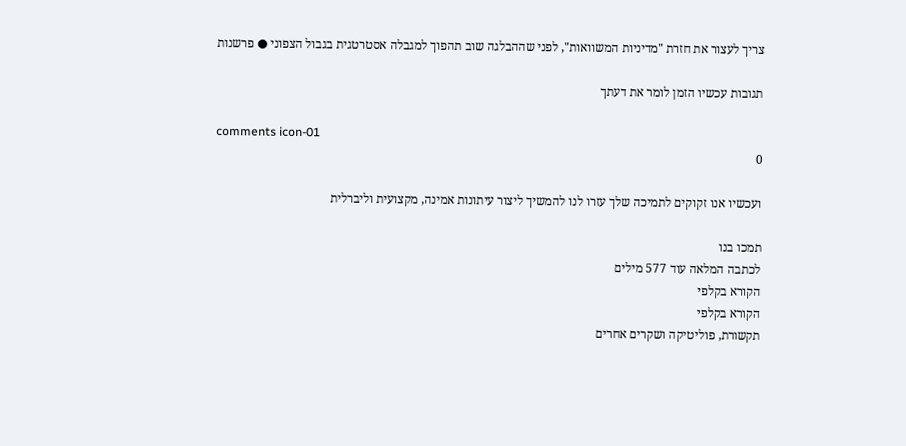צריך לעצור את חזרת "מדיניות המשוואות", לפני שההבלגה שוב תהפוך למגבלה אסטרטגית בגבול הצפוני ● פרשנות

תגובות עכשיו הזמן לומר את דעתך

comments icon-01
0

ועכשיו אנו זקוקים לתמיכה שלך עזרו לנו להמשיך ליצור עיתונות אמינה, מקצועית וליברלית

תמכו בנו
לכתבה המלאה עוד 577 מילים
הקורא בקלפי
הקורא בקלפי
תקשורת, פוליטיקה ושקרים אחרים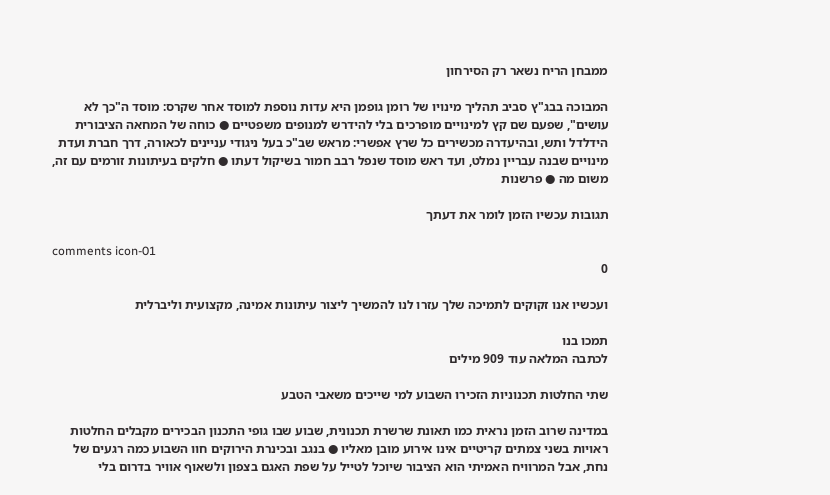ממבחן הריח נשאר רק הסירחון

המבוכה בבג"ץ סביב תהליך מינויו של רומן גופמן היא עדות נוספת למוסד אחר שקרס: מוסד ה"כך לא עושים", שפעם שם קץ למינויים מופרכים בלי להידרש למנופים משפטיים ● כוחה של המחאה הציבורית הידלדל ותש, ובהיעדרה מכשירים כל שרץ אפשרי: מראש שב"כ בעל ניגודי עניינים לכאורה, דרך חברת ועדת מינויים שבנה עבריין נמלט, ועד ראש מוסד שנפל רבב חמור בשיקול דעתו ● חלקים בעיתונות זורמים עם זה, משום מה ● פרשנות

תגובות עכשיו הזמן לומר את דעתך

comments icon-01
0

ועכשיו אנו זקוקים לתמיכה שלך עזרו לנו להמשיך ליצור עיתונות אמינה, מקצועית וליברלית

תמכו בנו
לכתבה המלאה עוד 909 מילים

שתי החלטות תכנוניות הזכירו השבוע למי שייכים משאבי הטבע

במדינה שרוב הזמן נראית כמו תאונת שרשרת תכנונית, שבוע שבו גופי התכנון הבכירים מקבלים החלטות ראויות בשני צמתים קריטיים אינו אירוע מובן מאליו ● בנגב ובכינרת הירוקים חוו השבוע כמה רגעים של נחת, אבל המרוויח האמיתי הוא הציבור שיוכל לטייל על שפת האגם בצפון ולשאוף אוויר בדרום בלי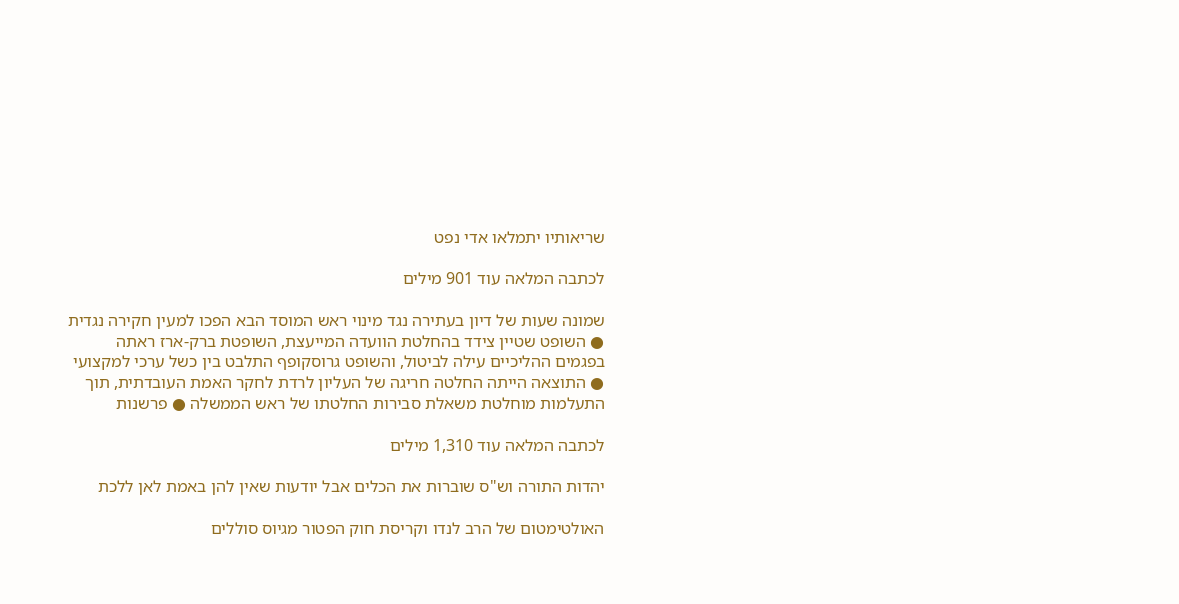שריאותיו יתמלאו אדי נפט

לכתבה המלאה עוד 901 מילים

שמונה שעות של דיון בעתירה נגד מינוי ראש המוסד הבא הפכו למעין חקירה נגדית ● השופט שטיין צידד בהחלטת הוועדה המייעצת, השופטת ברק-ארז ראתה בפגמים ההליכיים עילה לביטול, והשופט גרוסקופף התלבט בין כשל ערכי למקצועי ● התוצאה הייתה החלטה חריגה של העליון לרדת לחקר האמת העובדתית, תוך התעלמות מוחלטת משאלת סבירות החלטתו של ראש הממשלה ● פרשנות

לכתבה המלאה עוד 1,310 מילים

יהדות התורה וש"ס שוברות את הכלים אבל יודעות שאין להן באמת לאן ללכת

האולטימטום של הרב לנדו וקריסת חוק הפטור מגיוס סוללים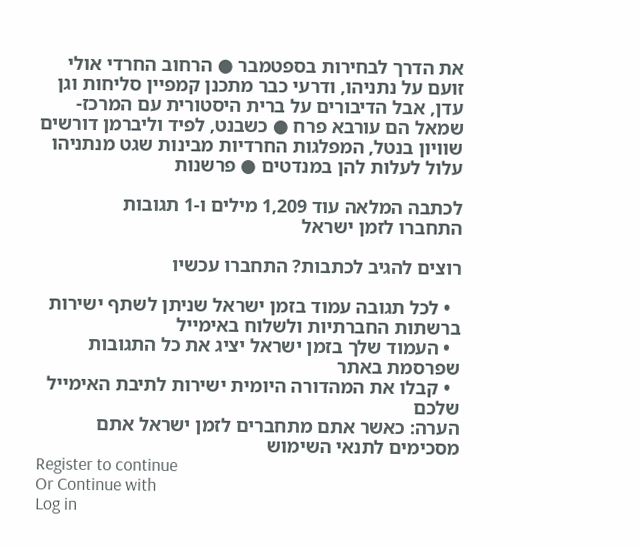את הדרך לבחירות בספטמבר ● הרחוב החרדי אולי זועם על נתניהו, ודרעי כבר מתכנן קמפיין סליחות וגן עדן, אבל הדיבורים על ברית היסטורית עם המרכז-שמאל הם עורבא פרח ● כשבנט, לפיד וליברמן דורשים שוויון בנטל, המפלגות החרדיות מבינות שגט מנתניהו עלול לעלות להן במנדטים ● פרשנות

לכתבה המלאה עוד 1,209 מילים ו-1 תגובות
התחברו לזמן ישראל

רוצים להגיב לכתבות? התחברו עכשיו

  • לכל תגובה עמוד בזמן ישראל שניתן לשתף ישירות ברשתות החברתיות ולשלוח באימייל
  • העמוד שלך בזמן ישראל יציג את כל התגובות שפרסמת באתר
  • קבלו את המהדורה היומית ישירות לתיבת האימייל שלכם
הערה: כאשר אתם מתחברים לזמן ישראל אתם מסכימים לתנאי השימוש
Register to continue
Or Continue with
Log in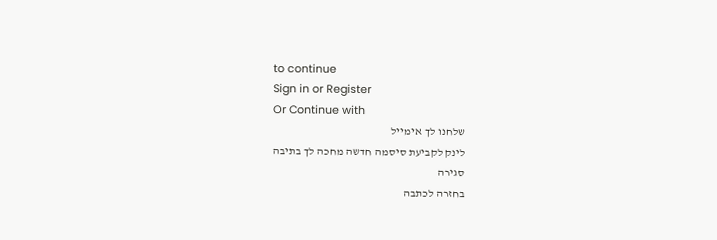to continue
Sign in or Register
Or Continue with
שלחנו לך אימייל
לינק לקביעת סיסמה חדשה מחכה לך בתיבה
סגירה
בחזרה לכתבה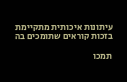עיתונות איכותית מתקיימת בזכות קוראים שתומכים בה

תמכו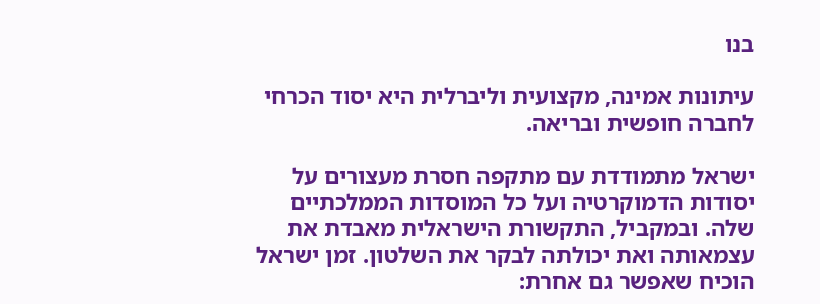בנו

עיתונות אמינה, מקצועית וליברלית היא יסוד הכרחי לחברה חופשית ובריאה.

ישראל מתמודדת עם מתקפה חסרת מעצורים על יסודות הדמוקרטיה ועל כל המוסדות הממלכתיים שלה. ובמקביל, התקשורת הישראלית מאבדת את עצמאותה ואת יכולתה לבקר את השלטון. זמן ישראל הוכיח שאפשר גם אחרת: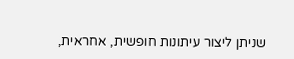שניתן ליצור עיתונות חופשית, אחראית,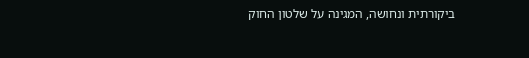ביקורתית ונחושה, המגינה על שלטון החוק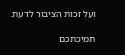ועל זכות הציבור לדעת.

תמיכתכם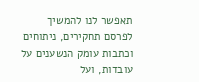תאפשר לנו להמשיך לפרסם תחקירים, ניתוחים וכתבות עומק הנשענים על עובדות, ועל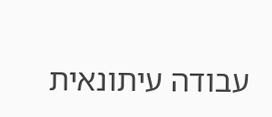עבודה עיתונאית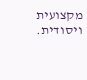מקצועית ויסודית.